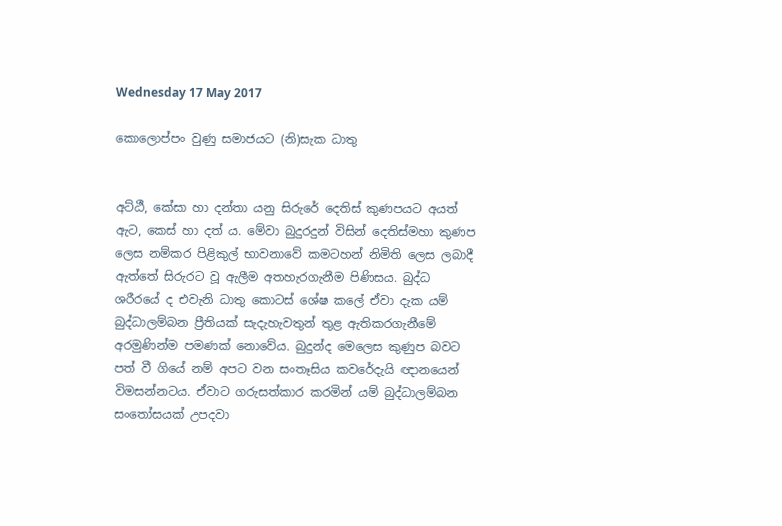Wednesday 17 May 2017

කොලොප්පං වුණු සමාජයට (නි)සැක ධාතු


අට්ඨී, කේසා හා දන්තා යනු සිරුරේ දෙතිස් කුණපයට අයත් ඇට, කෙස් හා දත් ය. මේවා බුදුරදුන් විසින් දෙතිස්මහා කුණප ලෙස නම්කර පිළිකුල් භාවනාවේ කමටහන් නිමිති ලෙස ලබාදී ඇත්තේ සිරුරට වූ ඇලීම අතහැරගැනීම පිණිසය. බුද්ධ ශරීරයේ ද එවැනි ධාතු කොටස් ශේෂ කලේ ඒවා දැක යම් බුද්ධාලම්බන ප්‍රීතියක් සැදැහැවතුන් තුළ ඇතිකරගැනීමේ අරමුණින්ම පමණක් නොවේය. බුදුන්ද මෙලෙස කුණුප බවට පත් වී ගියේ නම් අපට වන සංතෑසිය කවරේදැයි ඥානයෙන් විමසන්නටය. ඒවාට ගරුසත්කාර කරමින් යම් බුද්ධාලම්බන සංතෝසයක් උපදවා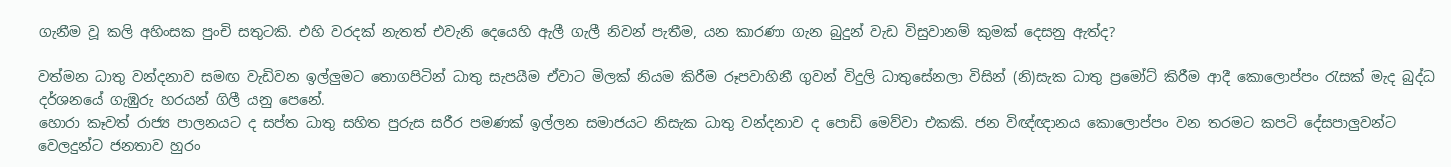ගැනීම වූ කලි අහිංසක පුංචි සතුටකි. එහි වරදක් නැතත් එවැනි දෙයෙහි ඇලී ගැලී නිවන් පැතීම, යන කාරණා ගැන බුදුන් වැඩ විසුවානම් කුමක් දෙසනු ඇත්ද?

වත්මන ධාතු වන්දනාව සමඟ වැඩිවන ඉල්ලුමට තොගපිටින් ධාතු සැපයීම ඒවාට මිලක් නියම කිරීම රූපවාහිනී ගුවන් විදුලි ධාතුසේනලා විසින් (නි)සැක ධාතු ප්‍රමෝට් කිරීම ආදී කොලොප්පං රැසක් මැද බුද්ධ දර්ශනයේ ගැඹුරු හරයන් ගිලී යනු පෙනේ.
හොරා කෑවත් රාජ්‍ය පාලනයට ද සප්ත ධාතු සහිත පුරුස සරීර පමණක් ඉල්ලන සමාජයට නිසැක ධාතු වන්දනාව ද පොඩි මෙව්වා එකකි. ජන විඥ්ඥානය කොලොප්පං වන තරමට කපටි දේසපාලුවන්ට වෙලදුන්ට ජනතාව හුරං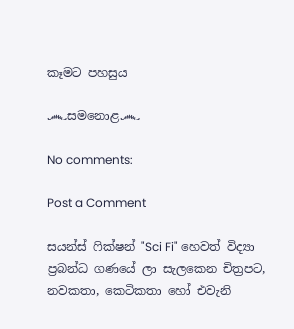කෑමට පහසුය

෴සමනොළ෴

No comments:

Post a Comment

සයන්ස් ෆික්ෂන් "Sci Fi" හෙවත් විද්‍යා ප්‍රබන්ධ ගණයේ ලා සැලකෙන චිත්‍රපට, නවකතා, කෙටිකතා හෝ එවැනි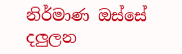නිර්මාණ ඔස්සේ දලුලන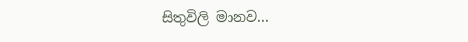සිතුවිලි මානව...